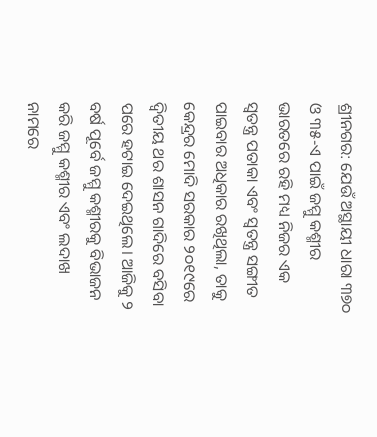ଶ୍ରୀନଗର: ଯେଉଁ ଅସ୍ଥାୟୀ ଧାରା ୩୭୦ ଓ ୩୫-ଏ ପାଇଁ ଜମ୍ମୁ କଶ୍ମୀର ଭାରତରେ ରହି ମଧ୍ୟ ନିଜର ଏକ ସ୍ଵତନ୍ତ୍ର ପତାକା ଏବଂ ସ୍ୱତନ୍ତ୍ର ସଙ୍ଗୀତ ପାଇବାର ଅଧିକାର ରଖିଥିଲା, ତାକୁ କେନ୍ଦ୍ରର ମୋଦି ସରକାର ୨୦୧୯ରେ ଦ୍ୱିତୀୟ ଥର ଶାସନ ଗାଦିରେ ବସିବା ପରେ ହଟାଇ ଦେଇଥିଲେ। ଆଜିକୁ ୨ ବର୍ଷ ପୂର୍ବେ ଜମ୍ମୁ କଶ୍ମୀରକୁ ବିଭାଜନ କରି ଜମ୍ମୁ କଶ୍ମୀର ଏବଂ ଲଦାଖ ନାମରେ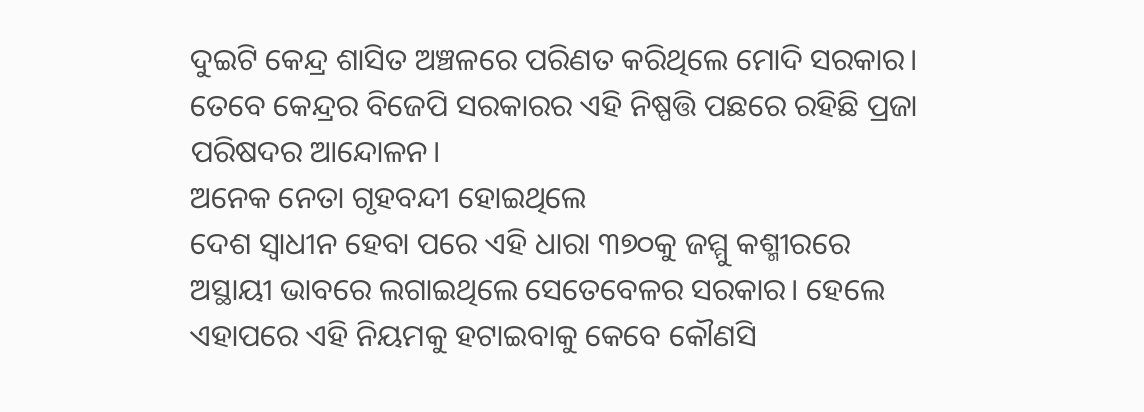ଦୁଇଟି କେନ୍ଦ୍ର ଶାସିତ ଅଞ୍ଚଳରେ ପରିଣତ କରିଥିଲେ ମୋଦି ସରକାର। ତେବେ କେନ୍ଦ୍ରର ବିଜେପି ସରକାରର ଏହି ନିଷ୍ପତ୍ତି ପଛରେ ରହିଛି ପ୍ରଜା ପରିଷଦର ଆନ୍ଦୋଳନ।
ଅନେକ ନେତା ଗୃହବନ୍ଦୀ ହୋଇଥିଲେ
ଦେଶ ସ୍ୱାଧୀନ ହେବା ପରେ ଏହି ଧାରା ୩୭୦କୁ ଜମ୍ମୁ କଶ୍ମୀରରେ ଅସ୍ଥାୟୀ ଭାବରେ ଲଗାଇଥିଲେ ସେତେବେଳର ସରକାର। ହେଲେ ଏହାପରେ ଏହି ନିୟମକୁ ହଟାଇବାକୁ କେବେ କୌଣସି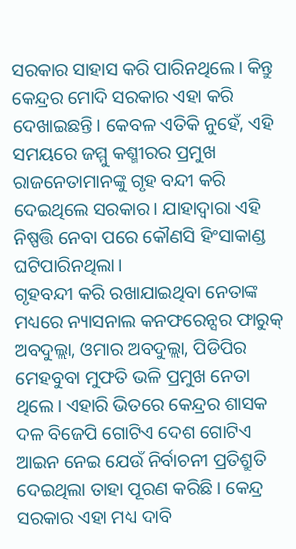ସରକାର ସାହାସ କରି ପାରିନଥିଲେ। କିନ୍ତୁ କେନ୍ଦ୍ରର ମୋଦି ସରକାର ଏହା କରି ଦେଖାଇଛନ୍ତି। କେବଳ ଏତିକି ନୁହେଁ, ଏହି ସମୟରେ ଜମ୍ମୁ କଶ୍ମୀରର ପ୍ରମୁଖ ରାଜନେତାମାନଙ୍କୁ ଗୃହ ବନ୍ଦୀ କରି ଦେଇଥିଲେ ସରକାର। ଯାହାଦ୍ୱାରା ଏହି ନିଷ୍ପତ୍ତି ନେବା ପରେ କୌଣସି ହିଂସାକାଣ୍ଡ ଘଟିପାରିନଥିଲା।
ଗୃହବନ୍ଦୀ କରି ରଖାଯାଇଥିବା ନେତାଙ୍କ ମଧ୍ୟରେ ନ୍ୟାସନାଲ କନଫରେନ୍ସର ଫାରୁକ୍ ଅବଦୁଲ୍ଲା, ଓମାର ଅବଦୁଲ୍ଲା, ପିଡିପିର ମେହବୁବା ମୁଫତି ଭଳି ପ୍ରମୁଖ ନେତା ଥିଲେ। ଏହାରି ଭିତରେ କେନ୍ଦ୍ରର ଶାସକ ଦଳ ବିଜେପି ଗୋଟିଏ ଦେଶ ଗୋଟିଏ ଆଇନ ନେଇ ଯେଉଁ ନିର୍ବାଚନୀ ପ୍ରତିଶ୍ରୁତି ଦେଇଥିଲା ତାହା ପୂରଣ କରିଛି। କେନ୍ଦ୍ର ସରକାର ଏହା ମଧ୍ୟ ଦାବି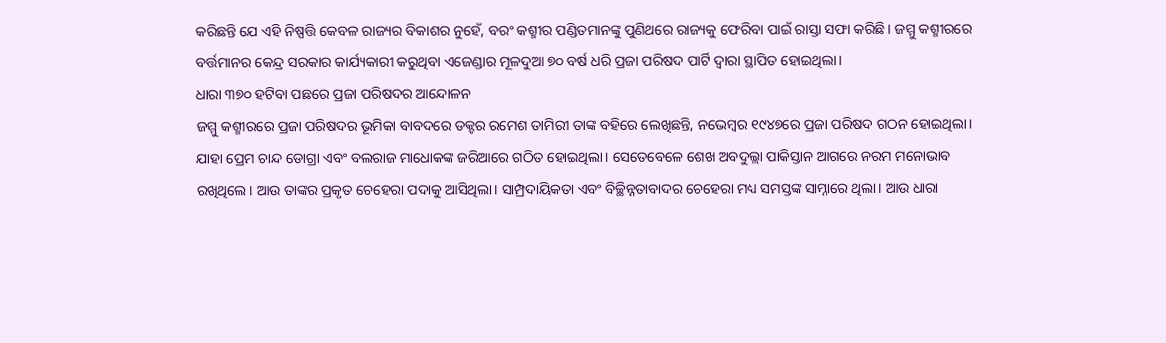କରିଛନ୍ତି ଯେ ଏହି ନିଷ୍ପତ୍ତି କେବଳ ରାଜ୍ୟର ବିକାଶର ନୁହେଁ, ବରଂ କଶ୍ମୀର ପଣ୍ଡିତମାନଙ୍କୁ ପୁଣିଥରେ ରାଜ୍ୟକୁ ଫେରିବା ପାଇଁ ରାସ୍ତା ସଫା କରିଛି। ଜମ୍ମୁ କଶ୍ମୀରରେ ବର୍ତ୍ତମାନର କେନ୍ଦ୍ର ସରକାର କାର୍ଯ୍ୟକାରୀ କରୁଥିବା ଏଜେଣ୍ଡାର ମୂଳଦୁଆ ୭୦ ବର୍ଷ ଧରି ପ୍ରଜା ପରିଷଦ ପାର୍ଟି ଦ୍ୱାରା ସ୍ଥାପିତ ହୋଇଥିଲା।
ଧାରା ୩୭୦ ହଟିବା ପଛରେ ପ୍ରଜା ପରିଷଦର ଆନ୍ଦୋଳନ
ଜମ୍ମୁ କଶ୍ମୀରରେ ପ୍ରଜା ପରିଷଦର ଭୂମିକା ବାବଦରେ ଡକ୍ଟର ରମେଶ ତାମିରୀ ତାଙ୍କ ବହିରେ ଲେଖିଛନ୍ତି, ନଭେମ୍ବର ୧୯୪୭ରେ ପ୍ରଜା ପରିଷଦ ଗଠନ ହୋଇଥିଲା। ଯାହା ପ୍ରେମ ଚାନ୍ଦ ଡୋଗ୍ରା ଏବଂ ବଲରାଜ ମାଧୋକଙ୍କ ଜରିଆରେ ଗଠିତ ହୋଇଥିଲା। ସେତେବେଳେ ଶେଖ ଅବଦୁଲ୍ଲା ପାକିସ୍ତାନ ଆଗରେ ନରମ ମନୋଭାବ ରଖିଥିଲେ। ଆଉ ତାଙ୍କର ପ୍ରକୃତ ଚେହେରା ପଦାକୁ ଆସିଥିଲା। ସାମ୍ପ୍ରଦାୟିକତା ଏବଂ ବିଚ୍ଛିନ୍ନତାବାଦର ଚେହେରା ମଧ୍ୟ ସମସ୍ତଙ୍କ ସାମ୍ନାରେ ଥିଲା। ଆଉ ଧାରା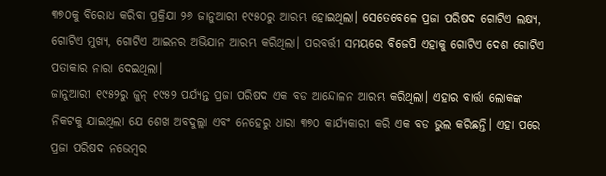୩୭୦କୁ ବିରୋଧ କରିବା ପ୍ରକ୍ରିଯା ୨୬ ଜାନୁଆରୀ ୧୯୫୦ରୁ ଆରମ୍ଭ ହୋଇଥିଲା। ସେତେବେଳେ ପ୍ରଜା ପରିଷଦ ଗୋଟିଏ ଲକ୍ଷ୍ୟ, ଗୋଟିଏ ମୁଖ୍ୟ, ଗୋଟିଏ ଆଇନର ଅଭିଯାନ ଆରମ୍ଭ କରିଥିଲା। ପରବର୍ତ୍ତୀ ସମୟରେ ବିଜେପି ଏହାକୁ ଗୋଟିଏ ଦେଶ ଗୋଟିଏ ପତାକାର ନାରା ଦେଇଥିଲା।
ଜାନୁଆରୀ ୧୯୫୨ରୁ ଜୁନ୍ ୧୯୫୨ ପର୍ଯ୍ୟନ୍ତ ପ୍ରଜା ପରିଷଦ ଏକ ବଡ ଆନ୍ଦୋଳନ ଆରମ୍ଭ କରିଥିଲା। ଏହାର ବାର୍ତ୍ତା ଲୋକଙ୍କ ନିକଟକୁ ଯାଇଥିଲା ଯେ ଶେଖ ଅବଦୁଲ୍ଲା ଏବଂ ନେହେରୁ ଧାରା ୩୭୦ କାର୍ଯ୍ୟକାରୀ କରି ଏକ ବଡ ଭୁଲ କରିଛନ୍ତି। ଏହା ପରେ ପ୍ରଜା ପରିଷଦ ନଭେମ୍ବର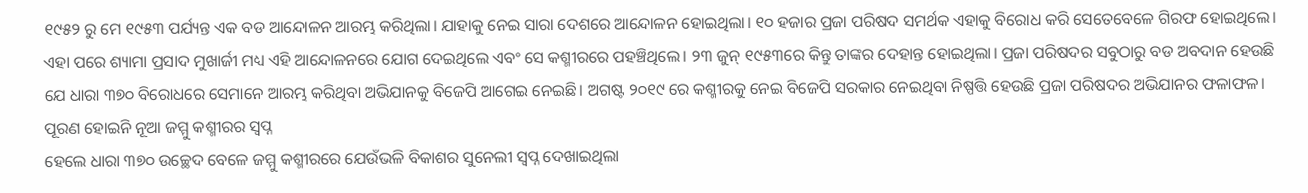୧୯୫୨ ରୁ ମେ ୧୯୫୩ ପର୍ଯ୍ୟନ୍ତ ଏକ ବଡ ଆନ୍ଦୋଳନ ଆରମ୍ଭ କରିଥିଲା। ଯାହାକୁ ନେଇ ସାରା ଦେଶରେ ଆନ୍ଦୋଳନ ହୋଇଥିଲା। ୧୦ ହଜାର ପ୍ରଜା ପରିଷଦ ସମର୍ଥକ ଏହାକୁ ବିରୋଧ କରି ସେତେବେଳେ ଗିରଫ ହୋଇଥିଲେ। ଏହା ପରେ ଶ୍ୟାମା ପ୍ରସାଦ ମୁଖାର୍ଜୀ ମଧ୍ୟ ଏହି ଆନ୍ଦୋଳନରେ ଯୋଗ ଦେଇଥିଲେ ଏବଂ ସେ କଶ୍ମୀରରେ ପହଞ୍ଚିଥିଲେ। ୨୩ ଜୁନ୍ ୧୯୫୩ରେ କିନ୍ତୁ ତାଙ୍କର ଦେହାନ୍ତ ହୋଇଥିଲା। ପ୍ରଜା ପରିଷଦର ସବୁଠାରୁ ବଡ ଅବଦାନ ହେଉଛି ଯେ ଧାରା ୩୭୦ ବିରୋଧରେ ସେମାନେ ଆରମ୍ଭ କରିଥିବା ଅଭିଯାନକୁ ବିଜେପି ଆଗେଇ ନେଇଛି। ଅଗଷ୍ଟ ୨୦୧୯ ରେ କଶ୍ମୀରକୁ ନେଇ ବିଜେପି ସରକାର ନେଇଥିବା ନିଷ୍ପତ୍ତି ହେଉଛି ପ୍ରଜା ପରିଷଦର ଅଭିଯାନର ଫଳାଫଳ।
ପୂରଣ ହୋଇନି ନୂଆ ଜମ୍ମୁ କଶ୍ମୀରର ସ୍ୱପ୍ନ
ହେଲେ ଧାରା ୩୭୦ ଉଚ୍ଛେଦ ବେଳେ ଜମ୍ମୁ କଶ୍ମୀରରେ ଯେଉଁଭଳି ବିକାଶର ସୁନେଲୀ ସ୍ୱପ୍ନ ଦେଖାଇଥିଲା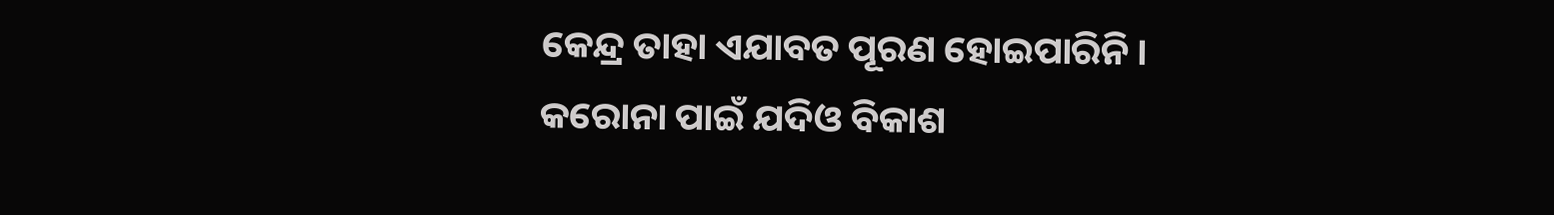କେନ୍ଦ୍ର ତାହା ଏଯାବତ ପୂରଣ ହୋଇପାରିନି। କରୋନା ପାଇଁ ଯଦିଓ ବିକାଶ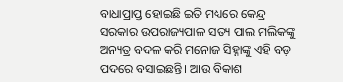ବାଧାପ୍ରାପ୍ତ ହୋଇଛି ଇତି ମଧ୍ୟରେ କେନ୍ଦ୍ର ସରକାର ଉପରାଜ୍ୟପାଳ ସତ୍ୟ ପାଲ ମଲିକଙ୍କୁ ଅନ୍ୟତ୍ର ବଦଳ କରି ମନୋଜ ସିହ୍ନାଙ୍କୁ ଏହି ବଡ଼ ପଦରେ ବସାଇଛନ୍ତି। ଆଉ ବିକାଶ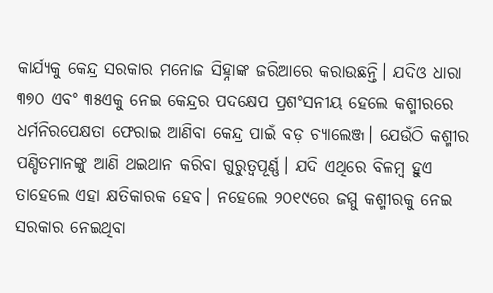କାର୍ଯ୍ୟକୁ କେନ୍ଦ୍ର ସରକାର ମନୋଜ ସିହ୍ନାଙ୍କ ଜରିଆରେ କରାଉଛନ୍ତି। ଯଦିଓ ଧାରା ୩୭୦ ଏବଂ ୩୫ଏକୁ ନେଇ କେନ୍ଦ୍ରର ପଦକ୍ଷେପ ପ୍ରଶଂସନୀୟ ହେଲେ କଶ୍ମୀରରେ ଧର୍ମନିରପେକ୍ଷତା ଫେରାଇ ଆଣିବା କେନ୍ଦ୍ର ପାଇଁ ବଡ଼ ଚ୍ୟାଲେଞ୍ଜ। ଯେଉଁଠି କଶ୍ମୀର ପଣ୍ଡିତମାନଙ୍କୁ ଆଣି ଥଇଥାନ କରିବା ଗୁରୁତ୍ୱପୂର୍ଣ୍ଣ। ଯଦି ଏଥିରେ ବିଳମ୍ବ ହୁଏ ତାହେଲେ ଏହା କ୍ଷତିକାରକ ହେବ। ନହେଲେ ୨୦୧୯ରେ ଜମ୍ମୁ କଶ୍ମୀରକୁ ନେଇ ସରକାର ନେଇଥିବା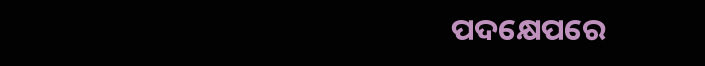ପଦକ୍ଷେପରେ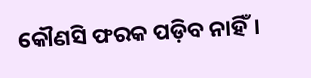କୌଣସି ଫରକ ପଡ଼ିବ ନାହିଁ।